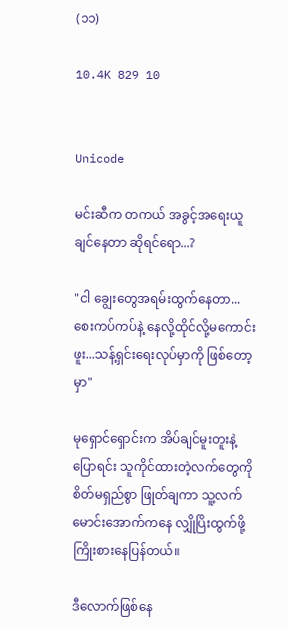(၁၁)

10.4K 829 10


Unicode

မင်းဆီက တကယ် အခွင့်အရေးယူချင်နေတာ ဆိုရင်ရော...?

"ငါ ချွေးတွေအရမ်းထွက်နေတာ...စေးကပ်ကပ်နဲ့ နေလို့ထိုင်လို့မကောင်းဖူး...သန့်ရှင်းရေးလုပ်မှာကို ဖြစ်တော့မှာ"

မုရှောင်ရှောင်းက အိပ်ချင်မူးတူးနဲ့ ပြောရင်း သူကိုင်ထားတဲ့လက်တွေကို စိတ်မရှည်စွာ ဖြုတ်ချကာ သူ့လက်မောင်းအောက်ကနေ လျှိုပြိးထွက်ဖို့ကြိုးစားနေပြန်တယ်။

ဒီလောက်ဖြစ်နေ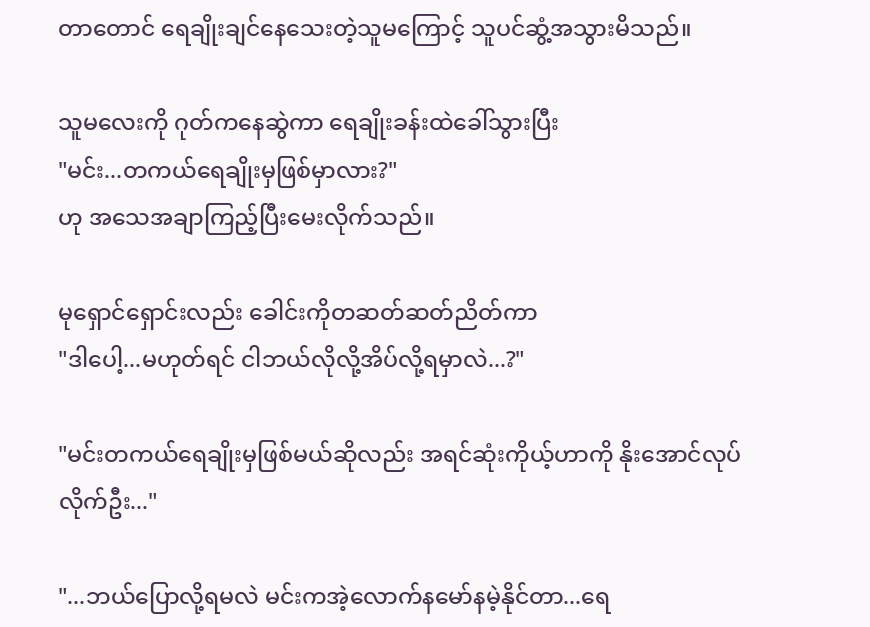တာတောင် ရေချိုးချင်နေသေးတဲ့သူမကြောင့် သူပင်ဆွံ့အသွားမိသည်။

သူမလေးကို ဂုတ်ကနေဆွဲကာ ရေချိုးခန်းထဲခေါ်သွားပြီး
"မင်း...တကယ်ရေချိုးမှဖြစ်မှာလား?"
ဟု အသေအချာကြည့်ပြီးမေးလိုက်သည်။

မုရှောင်ရှောင်းလည်း ခေါင်းကိုတဆတ်ဆတ်ညိတ်ကာ
"ဒါပေါ့...မဟုတ်ရင် ငါဘယ်လိုလို့အိပ်လို့ရမှာလဲ...?"

"မင်းတကယ်ရေချိုးမှဖြစ်မယ်ဆိုလည်း အရင်ဆုံးကိုယ့်ဟာကို နိုးအောင်လုပ်လိုက်ဦး..."

"...ဘယ်ပြောလို့ရမလဲ မင်းကအဲ့လောက်နမော်နမဲ့နိုင်တာ...ရေ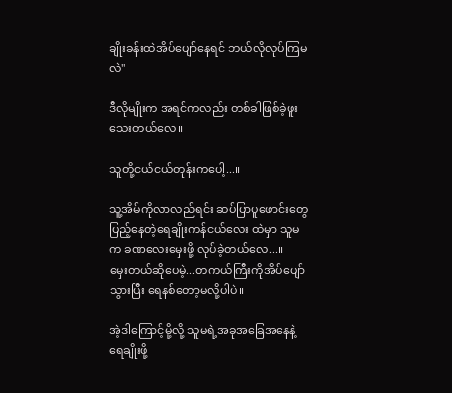ချိုးခန်းထဲအိပ်ပျော်နေရင် ဘယ်လိုလုပ်ကြမလဲ"

ဒီလိုမျိုးက အရင်ကလည်း တစ်ခါဖြစ်ခဲ့ဖူးသေးတယ်လေ။

သူတို့ငယ်ငယ်တုန်းကပေါ့...။

သူ့အိမ်ကိုလာလည်ရင်း ‌ဆပ်ပြာပူဖောင်းတွေပြည့်နေတဲ့ရေချိုးကန်ငယ်လေး ထဲမှာ သူမက ခဏလေးမှေးဖို့ လုပ်ခဲ့တယ်လေ...။
မှေးတယ်‌ဆိုပေမဲ့...တကယ်ကြီးကိုအိပ်ပျော်သွားပြီး ရေနစ်တော့မလို့ပါပဲ။

အဲ့ဒါကြောင့်မို့လို့ သူမရဲ့အခုအခြေအနေနဲ့ ရေချိုးဖို့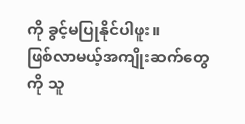ကို ခွင့်မပြုနိုင်ပါဖူး။
ဖြစ်လာမယ့်အကျိုးဆက်တွေကို သူ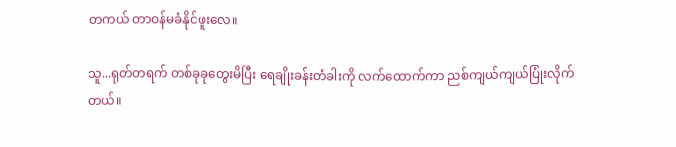တကယ် တာဝန်မခံနိုင်ဖူးလေ။

သူ...ရုတ်တရက် တစ်ခုခုတွေးမိပြီး ရေချိုးခန်းတံခါးကို လက်ထောက်ကာ ညစ်ကျယ်ကျယ်ပြုံးလိုက်တယ်။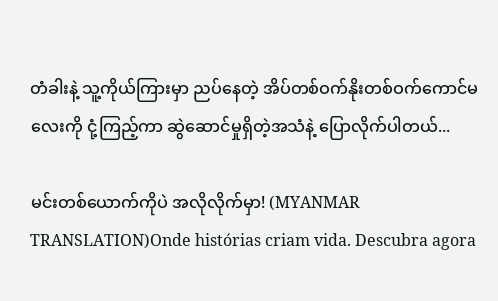တံခါးနဲ့ သူ့ကိုယ်ကြားမှာ ညပ်နေတဲ့ အိပ်တစ်ဝက်နိုးတစ်ဝက်ကောင်‌မလေးကို ငုံ့ကြည့်ကာ ဆွဲဆောင်မှုရှိတဲ့အသံနဲ့ ပြောလိုက်ပါတယ်...

မင်းတစ်ယောက်ကိုပဲ အလိုလိုက်မှာ! (MYANMAR TRANSLATION)Onde histórias criam vida. Descubra agora